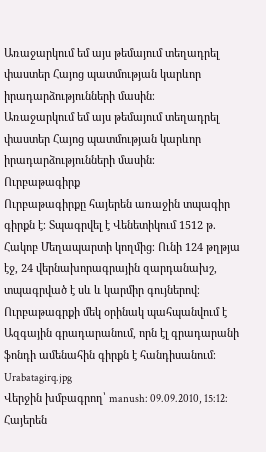Առաջարկում եմ այս թեմայում տեղադրել փաստեր Հայոց պատմության կարևոր իրադարձությունների մասին։
Առաջարկում եմ այս թեմայում տեղադրել փաստեր Հայոց պատմության կարևոր իրադարձությունների մասին։
Ուրբաթագիրք
Ուրբաթագիրքը հայերեն առաջին տպագիր գիրքն է։ Տպագրվել է Վենետիկում 1512 թ. Հակոբ Մեղապարտի կողմից։ Ունի 124 թղթյա էջ, 24 վերնախորագրային զարդանախշ, տպագրված է սև և կարմիր գույներով։
Ուրբաթագրքի մեկ օրինակ պահպանվում է Ազգային գրադարանում, որն էլ գրադարանի ֆոնդի ամենահին գիրքն է հանդիսանում։
Urabatagirq.jpg
Վերջին խմբագրող՝ manush: 09.09.2010, 15:12:
Հայերեն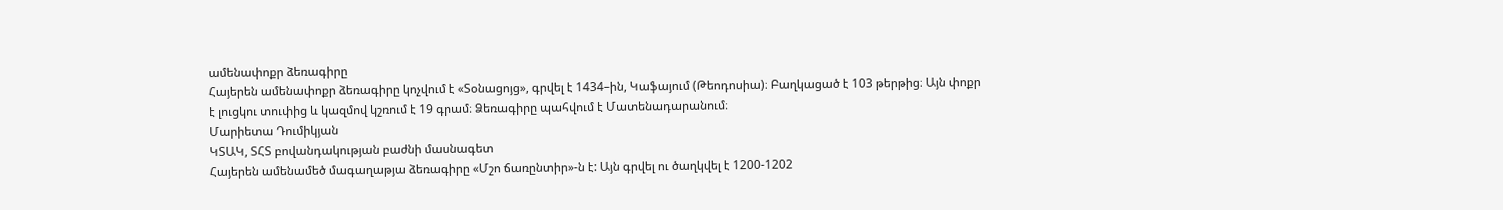ամենափոքր ձեռագիրը
Հայերեն ամենափոքր ձեռագիրը կոչվում է «Տօնացոյց», գրվել է 1434–ին, Կաֆայում (Թեոդոսիա)։ Բաղկացած է 103 թերթից։ Այն փոքր է լուցկու տուփից և կազմով կշռում է 19 գրամ։ Ձեռագիրը պահվում է Մատենադարանում։
Մարիետա Դումիկյան
ԿՏԱԿ, ՏՀՏ բովանդակության բաժնի մասնագետ
Հայերեն ամենամեծ մագաղաթյա ձեռագիրը «Մշո ճառընտիր»-ն է: Այն գրվել ու ծաղկվել է 1200-1202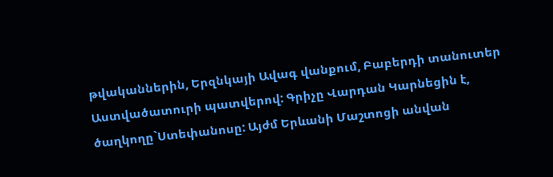թվականներին, Երզնկայի Ավագ վանքում, Բաբերդի տանուտեր Աստվածատուրի պատվերով: Գրիչը Վարդան Կարնեցին է, ծաղկողը`Ստեփանոսը: Այժմ Երևանի Մաշտոցի անվան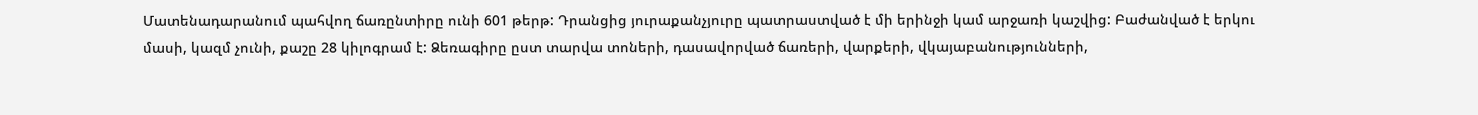Մատենադարանում պահվող ճառընտիրը ունի 601 թերթ: Դրանցից յուրաքանչյուրը պատրաստված է մի երինջի կամ արջառի կաշվից: Բաժանված է երկու մասի, կազմ չունի, քաշը 28 կիլոգրամ է: Ձեռագիրը ըստ տարվա տոների, դասավորված ճառերի, վարքերի, վկայաբանությունների,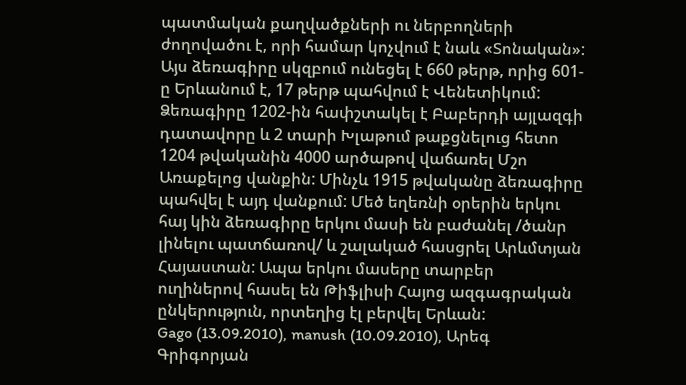պատմական քաղվածքների ու ներբողների ժողովածու է, որի համար կոչվում է նաև «Տոնական»:
Այս ձեռագիրը սկզբում ունեցել է 660 թերթ, որից 601-ը Երևանում է, 17 թերթ պահվում է Վենետիկում: Ձեռագիրը 1202-ին հափշտակել է Բաբերդի այլազգի դատավորը և 2 տարի Խլաթում թաքցնելուց հետո 1204 թվականին 4000 արծաթով վաճառել Մշո Առաքելոց վանքին: Մինչև 1915 թվականը ձեռագիրը պահվել է այդ վանքում: Մեծ եղեռնի օրերին երկու հայ կին ձեռագիրը երկու մասի են բաժանել /ծանր լինելու պատճառով/ և շալակած հասցրել Արևմտյան Հայաստան: Ապա երկու մասերը տարբեր ուղիներով հասել են Թիֆլիսի Հայոց ազգագրական ընկերություն, որտեղից էլ բերվել Երևան:
Gago (13.09.2010), manush (10.09.2010), Արեգ Գրիգորյան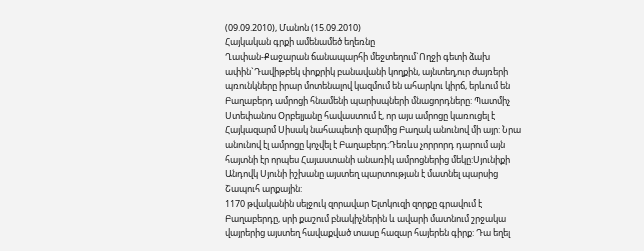(09.09.2010), Մանոն (15.09.2010)
Հայկական գրքի ամենամեծ եղեռնը
Ղափան-Քաջարան ճանապարհի մեջտեղում`Ողջի գետի ձախ ափին`Դավիթբեկ փոքրիկ բանավանի կողքին, այնտեղ,ուր ժայռերի պռունկները իրար մոտենալով կազմում են ահարկու կիրճ, երևում են Բաղաբերդ ամրոցի հնամենի պարիսպների մնացորդները: Պատմիչ Ստեփանոս Օրբելյանը հավաստում է, որ այս ամրոցը կառուցել է Հայկազարմ Սիսակ նահապետի զարմից Բաղակ անունով մի այր: Նրա անունով էլ ամրոցը կոչվել է Բաղաբերդ:Դեռևս չորրորդ դարում այն հայտնի էր որպես Հայաստանի անառիկ ամրոցներից մեկը:Սյունիքի Անդովկ Սյունի իշխանը այստեղ պարտության է մատնել պարսից Շապուհ արքային:
1170 թվականին սելջուկ զորավար Ելտկուզի զորքը գրավում է Բաղաբերդը, սրի քաշում բնակիչներին և ավարի մատնում շրջակա վայրերից այստեղ հավաքված տասը հազար հայերեն գիրք: Դա եղել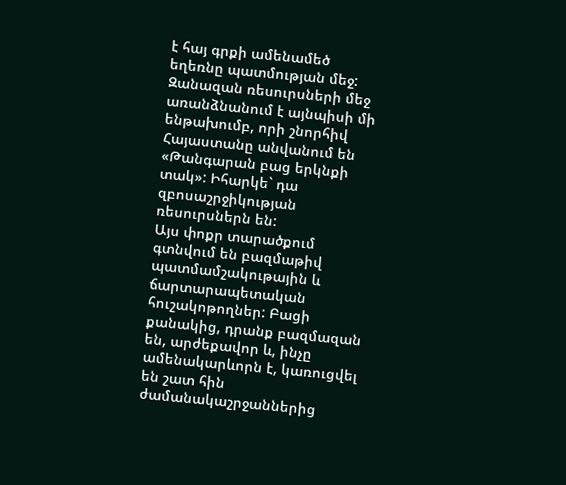է հայ գրքի ամենամեծ եղեռնը պատմության մեջ:
Զանազան ռեսուրսների մեջ առանձնանում է այնպիսի մի ենթախումբ, որի շնորհիվ Հայաստանը անվանում են «Թանգարան բաց երկնքի տակ»: Իհարկե` դա զբոսաշրջիկության ռեսուրսներն են:
Այս փոքր տարածքում գտնվում են բազմաթիվ պատմամշակութային և ճարտարապետական հուշակոթողներ: Բացի քանակից, դրանք բազմազան են, արժեքավոր և, ինչը ամենակարևորն է, կառուցվել են շատ հին ժամանակաշրջաններից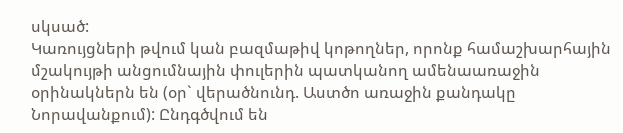սկսած:
Կառույցների թվում կան բազմաթիվ կոթողներ, որոնք համաշխարհային մշակույթի անցումնային փուլերին պատկանող ամենաառաջին օրինակներն են (օր` վերածնունդ. Աստծո առաջին քանդակը Նորավանքում): Ընդգծվում են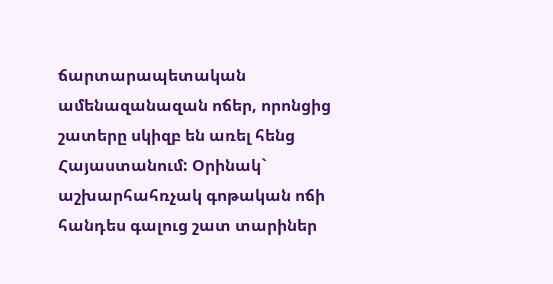ճարտարապետական ամենազանազան ոճեր, որոնցից շատերը սկիզբ են առել հենց Հայաստանում: Օրինակ` աշխարհահռչակ գոթական ոճի հանդես գալուց շատ տարիներ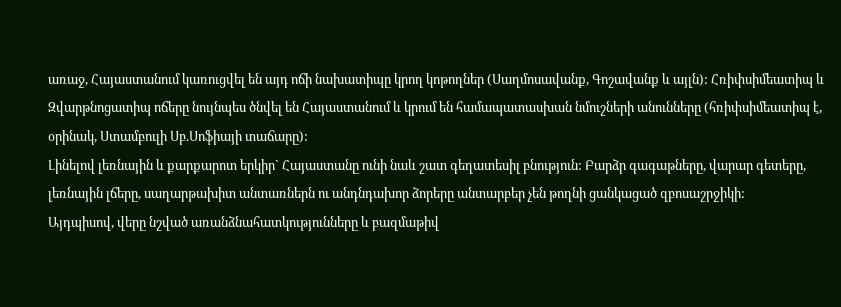առաջ, Հայաստանում կառուցվել են այդ ոճի նախատիպը կրող կոթողներ (Սաղմոսավանք, Գոշավանք և այլն): Հռիփսիմեատիպ և Զվարթնոցատիպ ոճերը նույնպես ծնվել են Հայաստանում և կրում են համապատասխան նմուշների անունները (հռիփսիմեատիպ է, օրինակ, Ստամբուլի Սբ.Սոֆիայի տաճարը):
Լինելով լեռնային և քարքարոտ երկիր` Հայաստանը ունի նաև շատ գեղատեսիլ բնություն: Բարձր գագաթները, վարար գետերը, լեռնային լճերը, սաղարթախիտ անտառներն ու անդնդախոր ձորերը անտարբեր չեն թողնի ցանկացած զբոսաշրջիկի:
Այդպիսով, վերը նշված առանձնահատկությունները և բազմաթիվ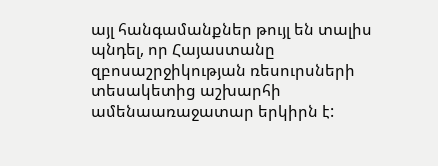այլ հանգամանքներ թույլ են տալիս պնդել, որ Հայաստանը զբոսաշրջիկության ռեսուրսների տեսակետից աշխարհի ամենաառաջատար երկիրն է: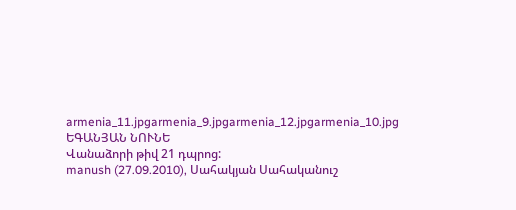armenia_11.jpgarmenia_9.jpgarmenia_12.jpgarmenia_10.jpg
ԵԳԱՆՅԱՆ ՆՈՒՆԵ
Վանաձորի թիվ 21 դպրոց:
manush (27.09.2010), Սահակյան Սահականուշ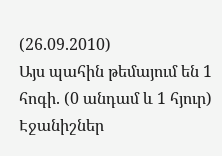(26.09.2010)
Այս պահին թեմայում են 1 հոգի. (0 անդամ և 1 հյուր)
Էջանիշներ